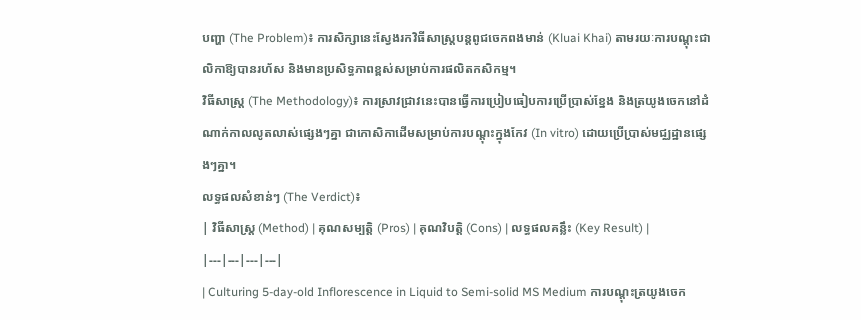បញ្ហា (The Problem)៖ ការសិក្សានេះស្វែងរកវិធីសាស្ត្របន្តពូជចេកពងមាន់ (Kluai Khai) តាមរយៈការបណ្ដុះជាលិកាឱ្យបានរហ័ស និងមានប្រសិទ្ធភាពខ្ពស់សម្រាប់ការផលិតកសិកម្ម។
វិធីសាស្ត្រ (The Methodology)៖ ការស្រាវជ្រាវនេះបានធ្វើការប្រៀបធៀបការប្រើប្រាស់ខ្នែង និងត្រយូងចេកនៅដំណាក់កាលលូតលាស់ផ្សេងៗគ្នា ជាកោសិកាដើមសម្រាប់ការបណ្ដុះក្នុងកែវ (In vitro) ដោយប្រើប្រាស់មជ្ឈដ្ឋានផ្សេងៗគ្នា។
លទ្ធផលសំខាន់ៗ (The Verdict)៖
| វិធីសាស្ត្រ (Method) | គុណសម្បត្តិ (Pros) | គុណវិបត្តិ (Cons) | លទ្ធផលគន្លឹះ (Key Result) |
|---|---|---|---|
| Culturing 5-day-old Inflorescence in Liquid to Semi-solid MS Medium ការបណ្ដុះត្រយូងចេក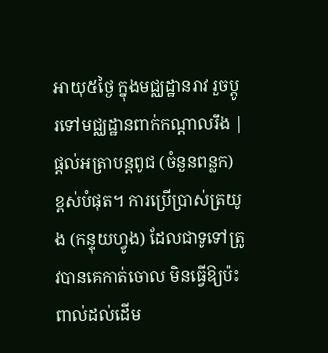អាយុ៥ថ្ងៃ ក្នុងមជ្ឈដ្ឋានរាវ រួចប្តូរទៅមជ្ឈដ្ឋានពាក់កណ្ដាលរឹង |
ផ្តល់អត្រាបន្តពូជ (ចំនួនពន្លក) ខ្ពស់បំផុត។ ការប្រើប្រាស់ត្រយូង (កន្ទុយហ្វូង) ដែលជាទូទៅត្រូវបានគេកាត់ចោល មិនធ្វើឱ្យប៉ះពាល់ដល់ដើម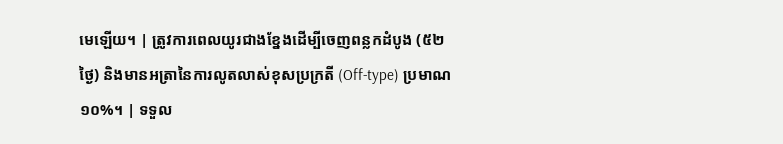មេឡើយ។ | ត្រូវការពេលយូរជាងខ្នែងដើម្បីចេញពន្លកដំបូង (៥២ថ្ងៃ) និងមានអត្រានៃការលូតលាស់ខុសប្រក្រតី (Off-type) ប្រមាណ១០%។ | ទទួល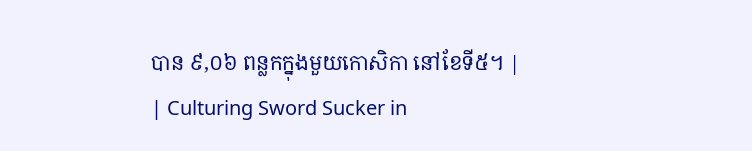បាន ៩,០៦ ពន្លកក្នុងមួយកោសិកា នៅខែទី៥។ |
| Culturing Sword Sucker in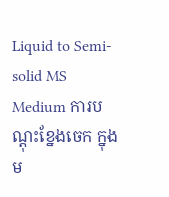Liquid to Semi-solid MS Medium ការបណ្ដុះខ្នែងចេក ក្នុងម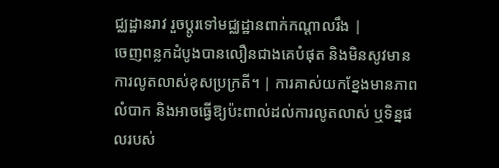ជ្ឈដ្ឋានរាវ រួចប្តូរទៅមជ្ឈដ្ឋានពាក់កណ្ដាលរឹង |
ចេញពន្លកដំបូងបានលឿនជាងគេបំផុត និងមិនសូវមានការលូតលាស់ខុសប្រក្រតី។ | ការគាស់យកខ្នែងមានភាពលំបាក និងអាចធ្វើឱ្យប៉ះពាល់ដល់ការលូតលាស់ ឬទិន្នផលរបស់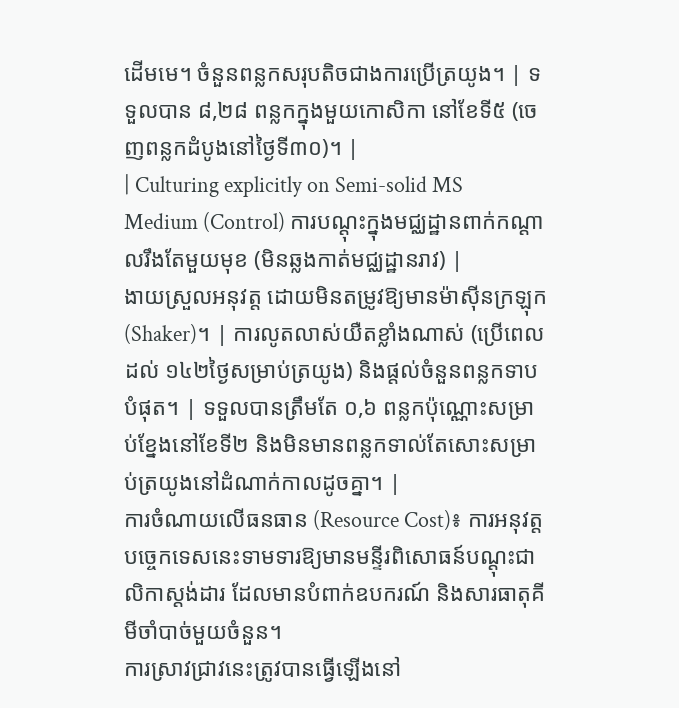ដើមមេ។ ចំនួនពន្លកសរុបតិចជាងការប្រើត្រយូង។ | ទទួលបាន ៨,២៨ ពន្លកក្នុងមួយកោសិកា នៅខែទី៥ (ចេញពន្លកដំបូងនៅថ្ងៃទី៣០)។ |
| Culturing explicitly on Semi-solid MS Medium (Control) ការបណ្ដុះក្នុងមជ្ឈដ្ឋានពាក់កណ្ដាលរឹងតែមួយមុខ (មិនឆ្លងកាត់មជ្ឈដ្ឋានរាវ) |
ងាយស្រួលអនុវត្ត ដោយមិនតម្រូវឱ្យមានម៉ាស៊ីនក្រឡុក (Shaker)។ | ការលូតលាស់យឺតខ្លាំងណាស់ (ប្រើពេលដល់ ១៤២ថ្ងៃសម្រាប់ត្រយូង) និងផ្តល់ចំនួនពន្លកទាបបំផុត។ | ទទួលបានត្រឹមតែ ០,៦ ពន្លកប៉ុណ្ណោះសម្រាប់ខ្នែងនៅខែទី២ និងមិនមានពន្លកទាល់តែសោះសម្រាប់ត្រយូងនៅដំណាក់កាលដូចគ្នា។ |
ការចំណាយលើធនធាន (Resource Cost)៖ ការអនុវត្តបច្ចេកទេសនេះទាមទារឱ្យមានមន្ទីរពិសោធន៍បណ្ដុះជាលិកាស្តង់ដារ ដែលមានបំពាក់ឧបករណ៍ និងសារធាតុគីមីចាំបាច់មួយចំនួន។
ការស្រាវជ្រាវនេះត្រូវបានធ្វើឡើងនៅ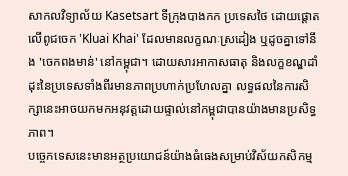សាកលវិទ្យាល័យ Kasetsart ទីក្រុងបាងកក ប្រទេសថៃ ដោយផ្តោតលើពូជចេក 'Kluai Khai' ដែលមានលក្ខណៈស្រដៀង ឬដូចគ្នាទៅនឹង 'ចេកពងមាន់' នៅកម្ពុជា។ ដោយសារអាកាសធាតុ និងលក្ខខណ្ឌដាំដុះនៃប្រទេសទាំងពីរមានភាពប្រហាក់ប្រហែលគ្នា លទ្ធផលនៃការសិក្សានេះអាចយកមកអនុវត្តដោយផ្ទាល់នៅកម្ពុជាបានយ៉ាងមានប្រសិទ្ធភាព។
បច្ចេកទេសនេះមានអត្ថប្រយោជន៍យ៉ាងធំធេងសម្រាប់វិស័យកសិកម្ម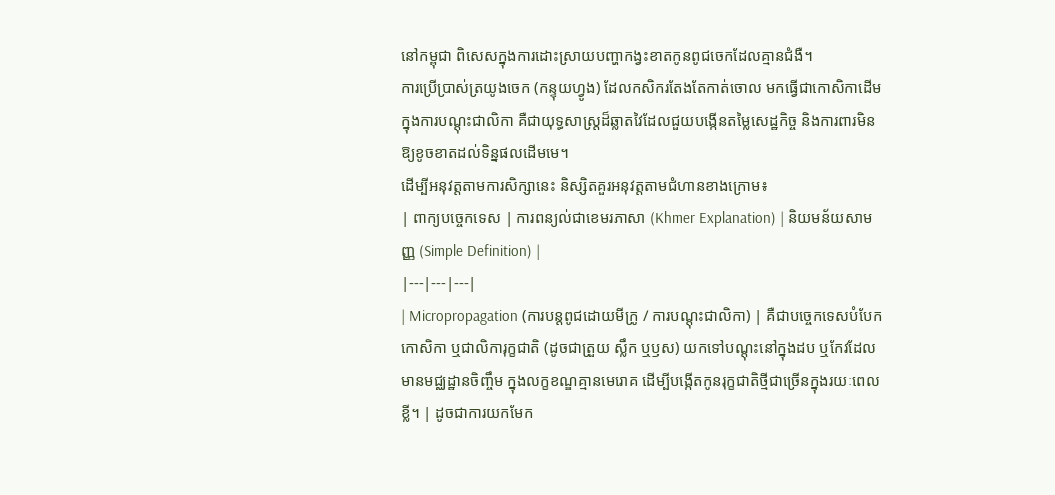នៅកម្ពុជា ពិសេសក្នុងការដោះស្រាយបញ្ហាកង្វះខាតកូនពូជចេកដែលគ្មានជំងឺ។
ការប្រើប្រាស់ត្រយូងចេក (កន្ទុយហ្វូង) ដែលកសិករតែងតែកាត់ចោល មកធ្វើជាកោសិកាដើមក្នុងការបណ្ដុះជាលិកា គឺជាយុទ្ធសាស្ត្រដ៏ឆ្លាតវៃដែលជួយបង្កើនតម្លៃសេដ្ឋកិច្ច និងការពារមិនឱ្យខូចខាតដល់ទិន្នផលដើមមេ។
ដើម្បីអនុវត្តតាមការសិក្សានេះ និស្សិតគួរអនុវត្តតាមជំហានខាងក្រោម៖
| ពាក្យបច្ចេកទេស | ការពន្យល់ជាខេមរភាសា (Khmer Explanation) | និយមន័យសាមញ្ញ (Simple Definition) |
|---|---|---|
| Micropropagation (ការបន្តពូជដោយមីក្រូ / ការបណ្ដុះជាលិកា) | គឺជាបច្ចេកទេសបំបែកកោសិកា ឬជាលិការុក្ខជាតិ (ដូចជាត្រួយ ស្លឹក ឬឫស) យកទៅបណ្ដុះនៅក្នុងដប ឬកែវដែលមានមជ្ឈដ្ឋានចិញ្ចឹម ក្នុងលក្ខខណ្ឌគ្មានមេរោគ ដើម្បីបង្កើតកូនរុក្ខជាតិថ្មីជាច្រើនក្នុងរយៈពេលខ្លី។ | ដូចជាការយកមែក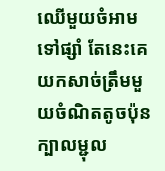ឈើមួយចំអាមទៅផ្សាំ តែនេះគេយកសាច់ត្រឹមមួយចំណិតតូចប៉ុនក្បាលម្ជុល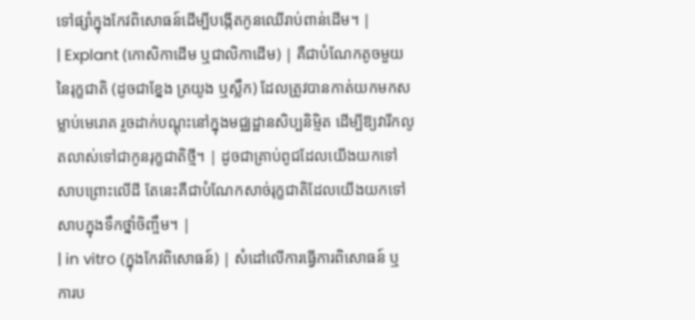ទៅផ្សាំក្នុងកែវពិសោធន៍ដើម្បីបង្កើតកូនឈើរាប់ពាន់ដើម។ |
| Explant (កោសិកាដើម ឬជាលិកាដើម) | គឺជាបំណែកតូចមួយនៃរុក្ខជាតិ (ដូចជាខ្នែង ត្រយូង ឬស្លឹក) ដែលត្រូវបានកាត់យកមកសម្លាប់មេរោគ រួចដាក់បណ្ដុះនៅក្នុងមជ្ឈដ្ឋានសិប្បនិម្មិត ដើម្បីឱ្យវារីកលូតលាស់ទៅជាកូនរុក្ខជាតិថ្មី។ | ដូចជាគ្រាប់ពូជដែលយើងយកទៅសាបព្រោះលើដី តែនេះគឺជាបំណែកសាច់រុក្ខជាតិដែលយើងយកទៅសាបក្នុងទឹកថ្នាំចិញ្ចឹម។ |
| in vitro (ក្នុងកែវពិសោធន៍) | សំដៅលើការធ្វើការពិសោធន៍ ឬការប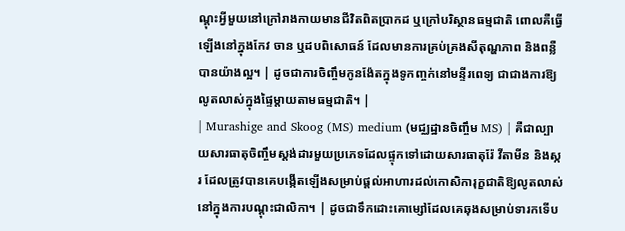ណ្ដុះអ្វីមួយនៅក្រៅរាងកាយមានជីវិតពិតប្រាកដ ឬក្រៅបរិស្ថានធម្មជាតិ ពោលគឺធ្វើឡើងនៅក្នុងកែវ ចាន ឬដបពិសោធន៍ ដែលមានការគ្រប់គ្រងសីតុណ្ហភាព និងពន្លឺបានយ៉ាងល្អ។ | ដូចជាការចិញ្ចឹមកូនង៉ែតក្នុងទូកញ្ចក់នៅមន្ទីរពេទ្យ ជាជាងការឱ្យលូតលាស់ក្នុងផ្ទៃម្តាយតាមធម្មជាតិ។ |
| Murashige and Skoog (MS) medium (មជ្ឈដ្ឋានចិញ្ចឹម MS) | គឺជាល្បាយសារធាតុចិញ្ចឹមស្តង់ដារមួយប្រភេទដែលផ្ទុកទៅដោយសារធាតុរ៉ែ វីតាមីន និងស្ករ ដែលត្រូវបានគេបង្កើតឡើងសម្រាប់ផ្តល់អាហារដល់កោសិការុក្ខជាតិឱ្យលូតលាស់នៅក្នុងការបណ្ដុះជាលិកា។ | ដូចជាទឹកដោះគោម្សៅដែលគេឆុងសម្រាប់ទារកទើប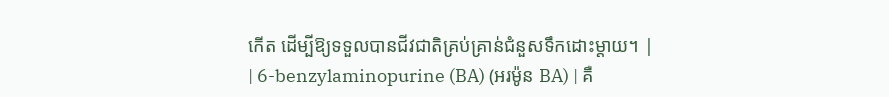កើត ដើម្បីឱ្យទទួលបានជីវជាតិគ្រប់គ្រាន់ជំនួសទឹកដោះម្តាយ។ |
| 6-benzylaminopurine (BA) (អរម៉ូន BA) | គឺ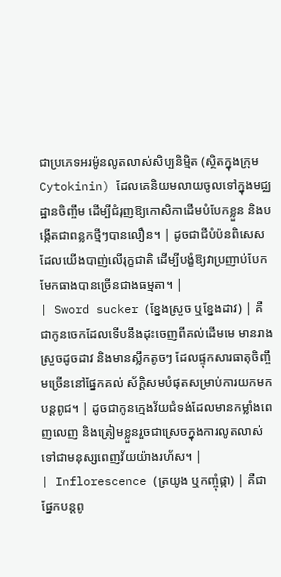ជាប្រភេទអរម៉ូនលូតលាស់សិប្បនិម្មិត (ស្ថិតក្នុងក្រុម Cytokinin) ដែលគេនិយមលាយចូលទៅក្នុងមជ្ឈដ្ឋានចិញ្ចឹម ដើម្បីជំរុញឱ្យកោសិកាដើមបំបែកខ្លួន និងបង្កើតជាពន្លកថ្មីៗបានលឿន។ | ដូចជាជីបំប៉នពិសេសដែលយើងបាញ់លើរុក្ខជាតិ ដើម្បីបង្ខំឱ្យវាប្រញាប់បែកមែកធាងបានច្រើនជាងធម្មតា។ |
| Sword sucker (ខ្នែងស្រួច ឬខ្នែងដាវ) | គឺជាកូនចេកដែលទើបនឹងដុះចេញពីគល់ដើមមេ មានរាងស្រួចដូចដាវ និងមានស្លឹកតូចៗ ដែលផ្ទុកសារធាតុចិញ្ចឹមច្រើននៅផ្នែកគល់ ស័ក្តិសមបំផុតសម្រាប់ការយកមកបន្តពូជ។ | ដូចជាកូនក្មេងវ័យជំទង់ដែលមានកម្លាំងពេញលេញ និងត្រៀមខ្លួនរួចជាស្រេចក្នុងការលូតលាស់ទៅជាមនុស្សពេញវ័យយ៉ាងរហ័ស។ |
| Inflorescence (ត្រយូង ឬកញ្ចុំផ្កា) | គឺជាផ្នែកបន្តពូ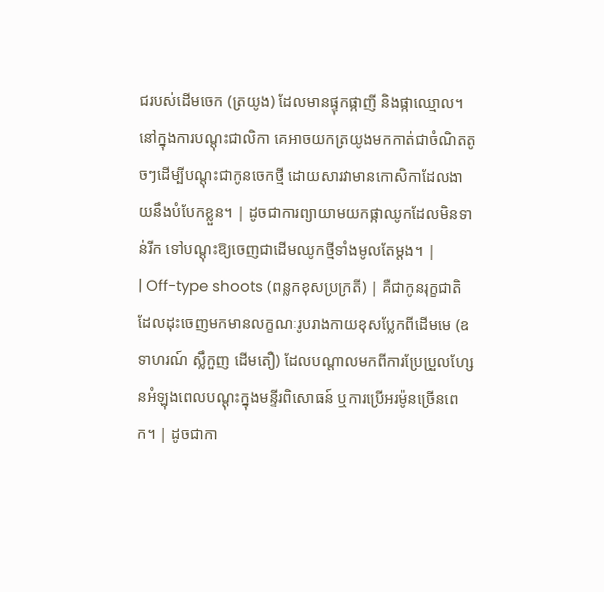ជរបស់ដើមចេក (ត្រយូង) ដែលមានផ្ទុកផ្កាញី និងផ្កាឈ្មោល។ នៅក្នុងការបណ្ដុះជាលិកា គេអាចយកត្រយូងមកកាត់ជាចំណិតតូចៗដើម្បីបណ្ដុះជាកូនចេកថ្មី ដោយសារវាមានកោសិកាដែលងាយនឹងបំបែកខ្លួន។ | ដូចជាការព្យាយាមយកផ្កាឈូកដែលមិនទាន់រីក ទៅបណ្ដុះឱ្យចេញជាដើមឈូកថ្មីទាំងមូលតែម្តង។ |
| Off-type shoots (ពន្លកខុសប្រក្រតី) | គឺជាកូនរុក្ខជាតិដែលដុះចេញមកមានលក្ខណៈរូបរាងកាយខុសប្លែកពីដើមមេ (ឧទាហរណ៍ ស្លឹកួញ ដើមតឿ) ដែលបណ្តាលមកពីការប្រែប្រួលហ្សែនអំឡុងពេលបណ្ដុះក្នុងមន្ទីរពិសោធន៍ ឬការប្រើអរម៉ូនច្រើនពេក។ | ដូចជាកា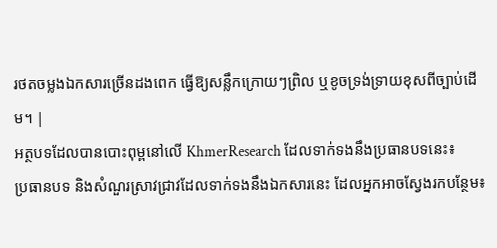រថតចម្លងឯកសារច្រើនដងពេក ធ្វើឱ្យសន្លឹកក្រោយៗព្រិល ឬខូចទ្រង់ទ្រាយខុសពីច្បាប់ដើម។ |
អត្ថបទដែលបានបោះពុម្ពនៅលើ KhmerResearch ដែលទាក់ទងនឹងប្រធានបទនេះ៖
ប្រធានបទ និងសំណួរស្រាវជ្រាវដែលទាក់ទងនឹងឯកសារនេះ ដែលអ្នកអាចស្វែងរកបន្ថែម៖